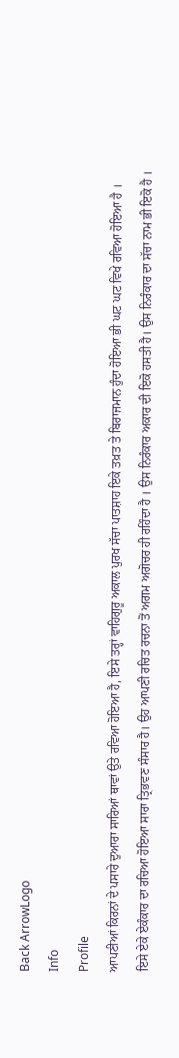Back ArrowLogo
Info
Profile
ਆਪਣੀਆਂ ਕਿਰਨਾਂ ਦੇ ਪਸਾਰੇ ਦੁਆਰਾ ਸਾਰਿਆਂ ਥਾਵਾਂ ਉਤੇ ਰਵਿਆ ਹੋਇਆ ਹੈ, ਇਸੇ ਤਰ੍ਹਾਂ ਵਾਹਿਗੁਰੂ ਅਕਾਲ ਪੁਰਖ ਸੱਚਾ ਪਾਤਸ਼ਾਹ ਇਕੇ ਤਖ਼ਤ ਤੇ ਬਿਰਾਜਮਾਨ ਹੁੰਦਾ ਹੋਇਆ ਭੀ ਘਟ ਘਟ ਵਿਖੇ ਰਵਿਆ ਹੋਇਆ ਹੈ । ਇਸੇ ਏਕੇ ਏਕੰਕਾਰ ਦਾ ਰਚਿਆ ਹੋਇਆ ਸਾਰਾ ਤ੍ਰਿਭਵਣ ਸੰਸਾਰ ਹੈ। ਉਹ ਆਪਣੀ ਰਚਿਤ ਰਚਨਾ ਤੋਂ ਅਗਮ ਅਗੋਚਰ ਹੀ ਰਹਿੰਦਾ ਹੈ । ਉਸ ਨਿਰੰਕਾਰ ਅਕਾਰ ਦੀ ਇਕੋ ਹਸਤੀ ਹੈ। ਉਸ ਨਿਰੰਕਾਰ ਦਾ ਸੱਚਾ ਨਾਮ ਭੀ ਇਕੋ ਹੈ ।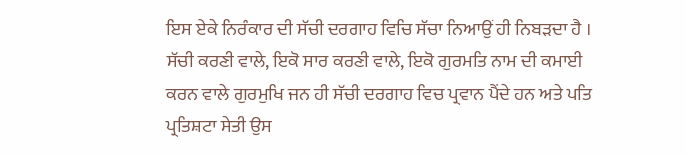ਇਸ ਏਕੇ ਨਿਰੰਕਾਰ ਦੀ ਸੱਚੀ ਦਰਗਾਹ ਵਿਚਿ ਸੱਚਾ ਨਿਆਉਂ ਹੀ ਨਿਬੜਦਾ ਹੈ । ਸੱਚੀ ਕਰਣੀ ਵਾਲੇ, ਇਕੋ ਸਾਰ ਕਰਣੀ ਵਾਲੇ, ਇਕੋ ਗੁਰਮਤਿ ਨਾਮ ਦੀ ਕਮਾਈ ਕਰਨ ਵਾਲੇ ਗੁਰਮੁਖਿ ਜਨ ਹੀ ਸੱਚੀ ਦਰਗਾਹ ਵਿਚ ਪ੍ਰਵਾਨ ਪੈਂਦੇ ਹਨ ਅਤੇ ਪਤਿ ਪ੍ਰਤਿਸ਼ਟਾ ਸੇਤੀ ਉਸ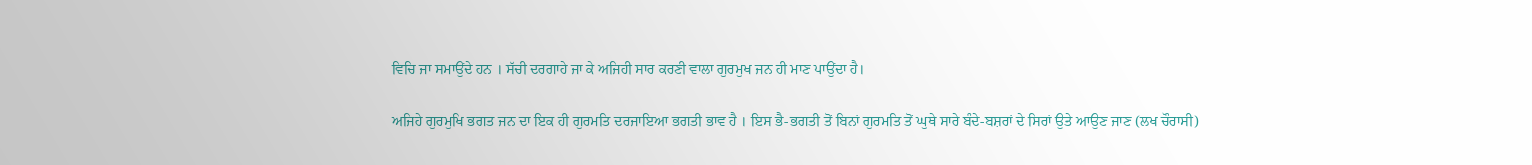ਵਿਚਿ ਜਾ ਸਮਾਉਂਦੇ ਹਨ । ਸੱਚੀ ਦਰਗਾਹੇ ਜਾ ਕੇ ਅਜਿਹੀ ਸਾਰ ਕਰਣੀ ਵਾਲਾ ਗੁਰਮੁਖ ਜਨ ਹੀ ਮਾਣ ਪਾਉਂਦਾ ਹੈ।

ਅਜਿਹੇ ਗੁਰਮੁਖਿ ਭਗਤ ਜਨ ਦਾ ਇਕ ਹੀ ਗੁਰਮਤਿ ਦਰਜਾਇਆ ਭਗਤੀ ਭਾਵ ਹੈ । ਇਸ ਭੈ-ਭਗਤੀ ਤੋਂ ਬਿਨਾਂ ਗੁਰਮਤਿ ਤੋਂ ਘੁਥੇ ਸਾਰੇ ਬੰਦੇ-ਬਸ਼ਰਾਂ ਦੇ ਸਿਰਾਂ ਉਤੇ ਆਉਣ ਜਾਣ (ਲਖ ਚੌਰਾਸੀ)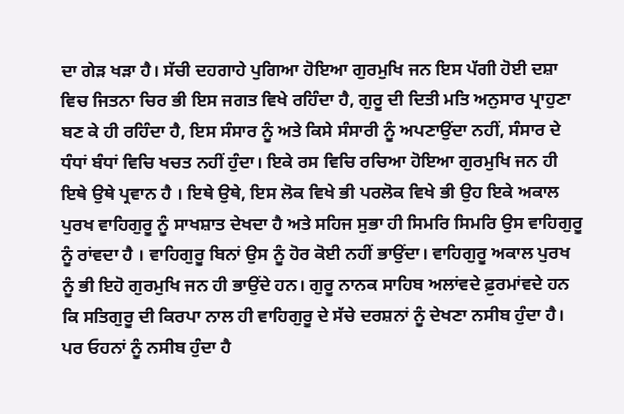ਦਾ ਗੇੜ ਖੜਾ ਹੈ। ਸੱਚੀ ਦਹਗਾਹੇ ਪੁਗਿਆ ਹੋਇਆ ਗੁਰਮੁਖਿ ਜਨ ਇਸ ਪੱਗੀ ਹੋਈ ਦਸ਼ਾ ਵਿਚ ਜਿਤਨਾ ਚਿਰ ਭੀ ਇਸ ਜਗਤ ਵਿਖੇ ਰਹਿੰਦਾ ਹੈ, ਗੁਰੂ ਦੀ ਦਿਤੀ ਮਤਿ ਅਨੁਸਾਰ ਪ੍ਰਾਹੁਣਾ ਬਣ ਕੇ ਹੀ ਰਹਿੰਦਾ ਹੈ, ਇਸ ਸੰਸਾਰ ਨੂੰ ਅਤੇ ਕਿਸੇ ਸੰਸਾਰੀ ਨੂੰ ਅਪਣਾਉਂਦਾ ਨਹੀਂ, ਸੰਸਾਰ ਦੇ ਧੰਧਾਂ ਬੰਧਾਂ ਵਿਚਿ ਖਚਤ ਨਹੀਂ ਹੁੰਦਾ। ਇਕੇ ਰਸ ਵਿਚਿ ਰਚਿਆ ਹੋਇਆ ਗੁਰਮੁਖਿ ਜਨ ਹੀ ਇਥੇ ਉਥੇ ਪ੍ਰਵਾਨ ਹੈ । ਇਥੇ ਉਥੇ, ਇਸ ਲੋਕ ਵਿਖੇ ਭੀ ਪਰਲੋਕ ਵਿਖੇ ਭੀ ਉਹ ਇਕੇ ਅਕਾਲ ਪੁਰਖ ਵਾਹਿਗੁਰੂ ਨੂੰ ਸਾਖਸ਼ਾਤ ਦੇਖਦਾ ਹੈ ਅਤੇ ਸਹਿਜ ਸੁਭਾ ਹੀ ਸਿਮਰਿ ਸਿਮਰਿ ਉਸ ਵਾਹਿਗੁਰੂ ਨੂੰ ਰਾਂਵਦਾ ਹੈ । ਵਾਹਿਗੁਰੂ ਬਿਨਾਂ ਉਸ ਨੂੰ ਹੋਰ ਕੋਈ ਨਹੀਂ ਭਾਉਂਦਾ। ਵਾਹਿਗੁਰੂ ਅਕਾਲ ਪੁਰਖ ਨੂੰ ਭੀ ਇਹੋ ਗੁਰਮੁਖਿ ਜਨ ਹੀ ਭਾਉਂਦੇ ਹਨ। ਗੁਰੂ ਨਾਨਕ ਸਾਹਿਬ ਅਲਾਂਵਦੇ ਫ਼ੁਰਮਾਂਵਦੇ ਹਨ ਕਿ ਸਤਿਗੁਰੂ ਦੀ ਕਿਰਪਾ ਨਾਲ ਹੀ ਵਾਹਿਗੁਰੂ ਦੇ ਸੱਚੇ ਦਰਸ਼ਨਾਂ ਨੂੰ ਦੇਖਣਾ ਨਸੀਬ ਹੁੰਦਾ ਹੈ। ਪਰ ਓਹਨਾਂ ਨੂੰ ਨਸੀਬ ਹੁੰਦਾ ਹੈ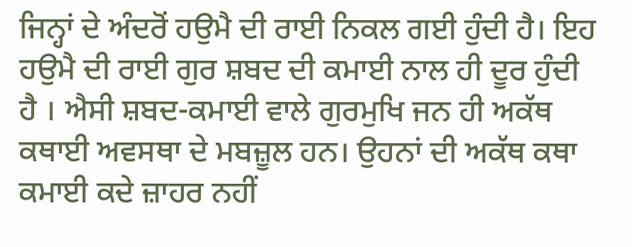ਜਿਨ੍ਹਾਂ ਦੇ ਅੰਦਰੋਂ ਹਉਮੈ ਦੀ ਰਾਈ ਨਿਕਲ ਗਈ ਹੁੰਦੀ ਹੈ। ਇਹ ਹਉਮੈ ਦੀ ਰਾਈ ਗੁਰ ਸ਼ਬਦ ਦੀ ਕਮਾਈ ਨਾਲ ਹੀ ਦੂਰ ਹੁੰਦੀ ਹੈ । ਐਸੀ ਸ਼ਬਦ-ਕਮਾਈ ਵਾਲੇ ਗੁਰਮੁਖਿ ਜਨ ਹੀ ਅਕੱਥ ਕਥਾਈ ਅਵਸਥਾ ਦੇ ਮਬਜ਼ੂਲ ਹਨ। ਉਹਨਾਂ ਦੀ ਅਕੱਥ ਕਥਾ ਕਮਾਈ ਕਦੇ ਜ਼ਾਹਰ ਨਹੀਂ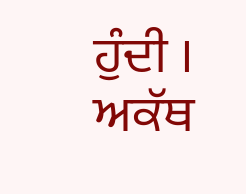ਹੁੰਦੀ । ਅਕੱਥ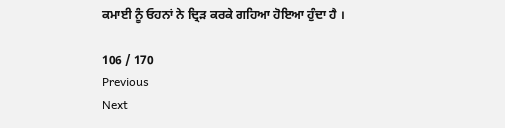ਕਮਾਈ ਨੂੰ ਓਹਨਾਂ ਨੇ ਦ੍ਰਿੜ ਕਰਕੇ ਗਹਿਆ ਹੋਇਆ ਹੁੰਦਾ ਹੈ ।

106 / 170
Previous
Next